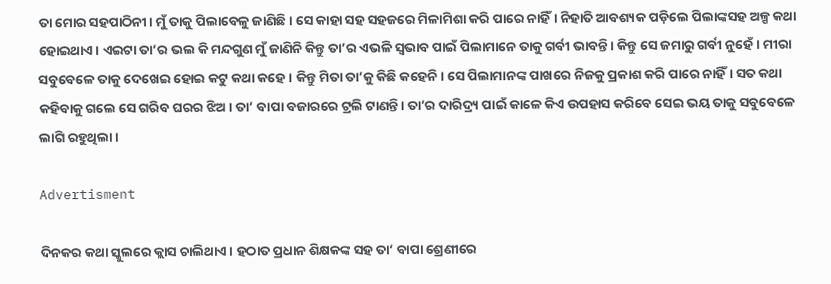ତା ମୋର ସହପାଠିନୀ। ମୁଁ ତାକୁ ପିଲାବେଳୁ ଜାଣିଛି। ସେ କାହା ସହ ସହଜରେ ମିଳାମିଶା କରି ପାରେ ନାହିଁ। ନିହାତି ଆବଶ୍ୟକ ପଡ଼ିଲେ ପିଲାଙ୍କସହ ଅଳ୍ପ କଥା ହୋଇଥାଏ। ଏଇଟା ତା’ର ଭଲ କି ମନ୍ଦଗୁଣ ମୁଁ ଜାଣିନି କିନ୍ତୁ ତା’ର ଏଭଳି ସ୍ବଭାବ ପାଇଁ ପିଲାମାନେ ତାକୁ ଗର୍ବୀ ଭାବନ୍ତି। କିନ୍ତୁ ସେ ଜମାରୁ ଗର୍ବୀ ନୁହେଁ। ମୀରା ସବୁବେଳେ ତାକୁ ଦେଖେଇ ହୋଇ କଟୁ କଥା କହେ। କିନ୍ତୁ ମିତା ତା’କୁ କିଛି କହେନି। ସେ ପିଲାମାନଙ୍କ ପାଖରେ ନିଜକୁ ପ୍ରକାଶ କରି ପାରେ ନାହିଁ। ସତ କଥା କହିବାକୁ ଗଲେ ସେ ଗରିବ ଘରର ଝିଅ। ତା’ ବାପା ବଜାରରେ ଟ୍ରଲି ଟାଣନ୍ତି। ତା’ର ଦାରିଦ୍ର୍ୟ ପାଇଁ କାଳେ କିଏ ଉପହାସ କରିବେ ସେଇ ଭୟ ତାକୁ ସବୁବେଳେ ଲାଗି ରହୁଥିଲା।

Advertisment

ଦିନକର କଥା ସ୍କୁଲରେ କ୍ଲାସ ଚାଲିଥାଏ। ହଠାତ ପ୍ରଧାନ ଶିକ୍ଷକଙ୍କ ସହ ତା’ ବାପା ଶ୍ରେଣୀରେ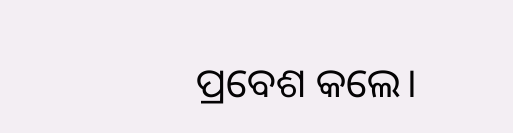ପ୍ରବେଶ କଲେ।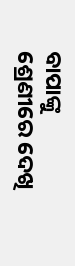ବାପାଙ୍କୁ ଶ୍ରେଣୀରେ ଦେଖି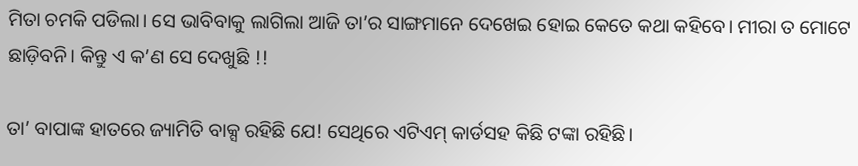ମିତା ଚମକି ପଡିଲା। ସେ ଭାବିବାକୁ ଲାଗିଲା ଆଜି ତା’ର ସାଙ୍ଗମାନେ ଦେଖେଇ ହୋଇ କେତେ କଥା କହିବେ। ମୀରା ତ ମୋଟେ ଛାଡ଼ିବନି। କିନ୍ତୁ ଏ କ’ଣ ସେ ଦେଖୁଛି !!

ତା’ ବାପାଙ୍କ ହାତରେ ଜ୍ୟାମିତି ବାକ୍ସ ରହିଛି ଯେ! ସେଥିରେ ଏଟିଏମ୍ କାର୍ଡସହ କିଛି ଟଙ୍କା ରହିଛି।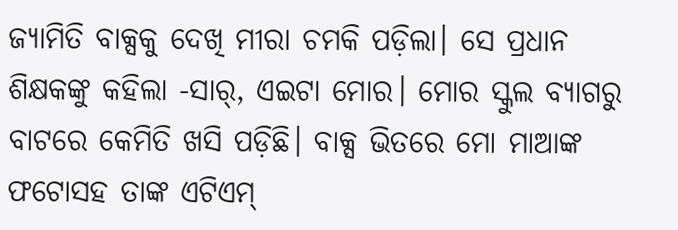ଜ୍ୟାମିତି ବାକ୍ସକୁ ଦେଖି ମୀରା ଚମକି ପଡ଼ିଲା। ସେ ପ୍ରଧାନ ଶିକ୍ଷକଙ୍କୁ କହିଲା -ସାର୍, ଏଇଟା ମୋର। ମୋର ସ୍କୁଲ ବ୍ୟାଗରୁ ବାଟରେ କେମିତି ଖସି ପଡ଼ିଛି। ବାକ୍ସ ଭିତରେ ମୋ ମାଆଙ୍କ ଫଟୋସହ ତାଙ୍କ ଏଟିଏମ୍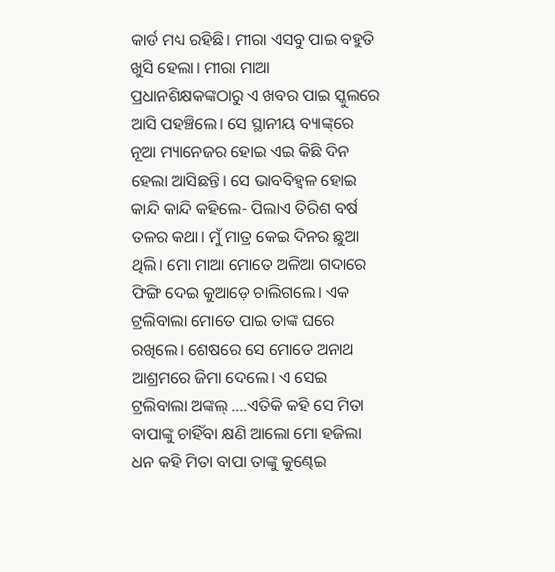କାର୍ଡ ମଧ୍ୟ ରହିଛି। ମୀରା ଏସବୁ ପାଇ ବହୁତି ଖୁସି ହେଲା। ମୀରା ମାଆ ପ୍ରଧାନଶିକ୍ଷକଙ୍କଠାରୁ ଏ ଖବର ପାଇ ସ୍କୁଲରେ ଆସି ପହଞ୍ଚିଲେ। ସେ ସ୍ଥାନୀୟ ବ୍ୟାଙ୍କ୍‌ରେ ନୂଆ ମ୍ୟାନେଜର ହୋଇ ଏଇ କିଛି ଦିନ ହେଲା ଆସିଛନ୍ତି। ସେ ଭାବବିହ୍ବଳ ହୋଇ କାନ୍ଦି କାନ୍ଦି କହିଲେ- ପିଲାଏ ତିରିଶ ବର୍ଷ ତଳର କଥା। ମୁଁ ମାତ୍ର କେଇ ଦିନର ଛୁଆ ଥିଲି। ମୋ ମାଆ ମୋତେ ଅଳିଆ ଗଦାରେ ଫିଙ୍ଗି ଦେଇ କୁଆଡ଼େ ଚାଲିଗଲେ। ଏକ ଟ୍ରଲିବାଲା ମୋତେ ପାଇ ତାଙ୍କ ଘରେ ରଖିଲେ। ଶେଷରେ ସେ ମୋତେ ଅନାଥ ଆଶ୍ରମରେ ଜିମା ଦେଲେ। ଏ ସେଇ ଟ୍ରଲିବାଲା ଅଙ୍କଲ୍‌ ....ଏତିକି କହି ସେ ମିତା ବାପାଙ୍କୁ ଚାହିଁବା କ୍ଷଣି ଆଲୋ ମୋ ହଜିଲା ଧନ କହି ମିତା ବାପା ତାଙ୍କୁ କୁଣ୍ଢେଇ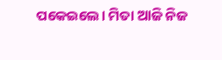ପକେଇଲେ। ମିତା ଆଜି ନିଜ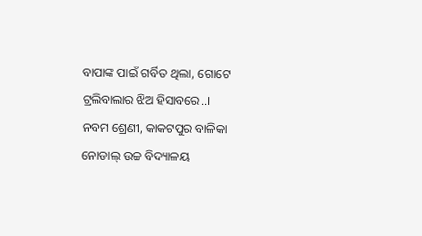ବାପାଙ୍କ ପାଇଁ ଗର୍ବିତ ଥିଲା, ଗୋଟେ ଟ୍ରଲିବାଲାର ଝିଅ ହିସାବରେ..।
ନବମ ଶ୍ରେଣୀ, କାକଟପୁର ବାଳିକା
ନୋଡାଲ୍‌ ଉଚ୍ଚ ବିଦ୍ୟାଳୟ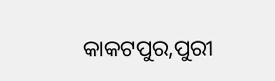କାକଟପୁର,ପୁରୀ